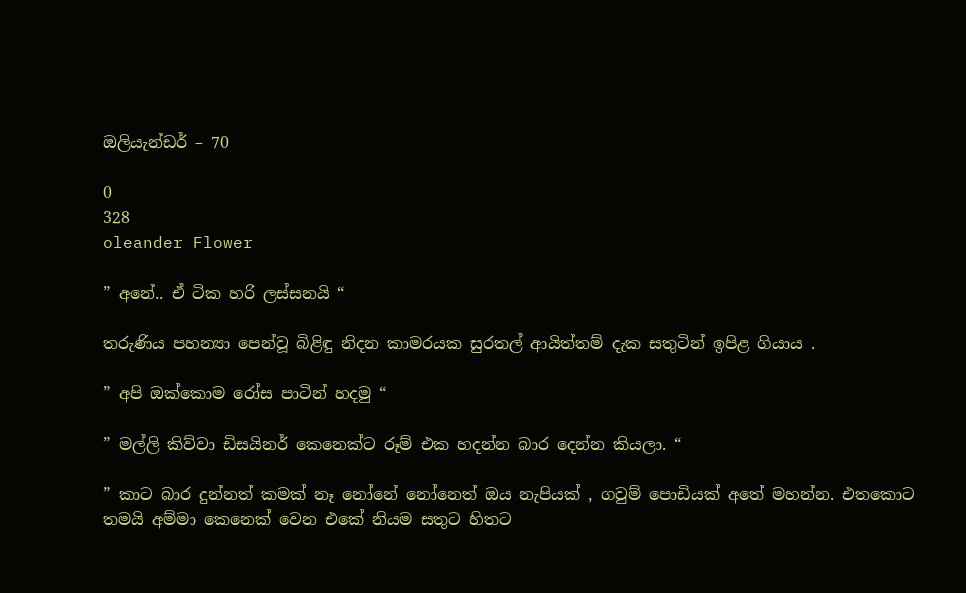ඔලියැන්ඩර් – 70

0
328
oleander Flower

” අනේ.. ඒ ටික හරි ලස්සනයි “

තරුණිය පහන්‍යා පෙන්වූ බිළිඳු නිදන කාමරයක සුරතල් ආයිත්තම් දැක සතුටින් ඉපිළ ගියාය .

” අපි ඔක්කොම රෝස පාටින් හදමු “

” මල්ලි කිව්වා ඩිසයිනර් කෙනෙක්ට රූම් එක හදන්න බාර දෙන්න කියලා. “

” කාට බාර දුන්නත් කමක් නෑ නෝනේ නෝනෙත් ඔය නැපියක් , ගවුම් පොඩියක් අතේ මහන්න. එතකොට තමයි අම්මා කෙනෙක් වෙන එකේ නියම සතුට හිතට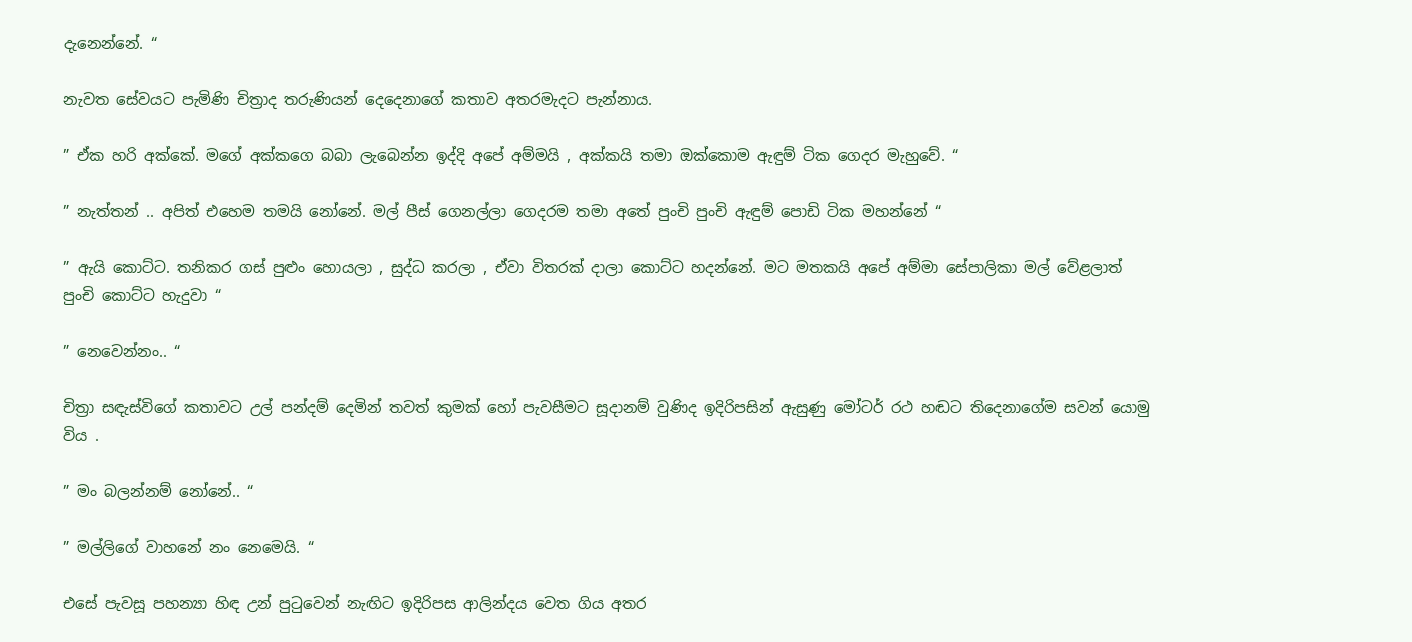දැනෙන්නේ. “

නැවත සේවයට පැමිණි චිත්‍රාද තරුණියන් දෙදෙනාගේ කතාව අතරමැදට පැන්නාය.

” ඒක හරි අක්කේ. මගේ අක්කගෙ බබා ලැබෙන්න ඉද්දි අපේ අම්මයි , අක්කයි තමා ඔක්කොම ඇඳුම් ටික ගෙදර මැහුවේ. “

” නැත්තන් .. අපිත් එහෙම තමයි නෝනේ. මල් පීස් ගෙනල්ලා ගෙදරම තමා අතේ පුංචි පුංචි ඇඳුම් පොඩි ටික මහන්නේ “

” ඇයි කොට්ට. තනිකර ගස් පුළුං හොයලා , සුද්ධ කරලා , ඒවා විතරක් දාලා කොට්ට හදන්නේ. මට මතකයි අපේ අම්මා සේපාලිකා මල් වේළලාත් පුංචි කොට්ට හැදුවා “

” නෙවෙන්නං.. “

චිත්‍රා සඳැස්විගේ කතාවට උල් පන්දම් දෙමින් තවත් කුමක් හෝ පැවසීමට සූදානම් වුණිද ඉදිරිපසින් ඇසුණු මෝටර් රථ හඬට තිදෙනාගේම සවන් යොමු විය .

” මං බලන්නම් නෝනේ.. “

” මල්ලිගේ වාහනේ නං නෙමෙයි. “

එසේ පැවසූ පහන්‍යා හිඳ උන් පුටුවෙන් නැඟිට ඉදිරිපස ආලින්දය වෙත ගිය අතර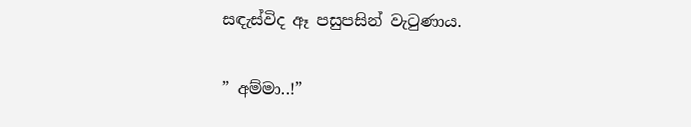සඳැස්විද ඈ පසුපසින් වැටුණාය.

” අම්මා..!”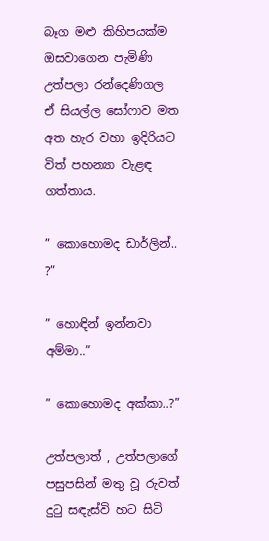බෑග මළු කිහිපයක්ම ඔසවාගෙන පැමිණි උත්පලා රන්දෙණිගල ඒ සියල්ල සෝෆාව මත අත හැර වහා ඉදිරියට විත් පහන්‍යා වැළඳ ගත්තාය.

” කොහොමද ඩාර්ලින්.. ?”

” හොඳින් ඉන්නවා අම්මා..”

” කොහොමද අක්කා..?”

උත්පලාත් , උත්පලාගේ පසුපසින් මතු වූ රුවත් දුටු සඳැස්වි හට සිටි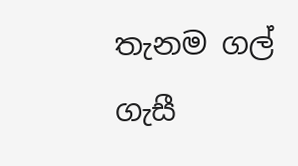තැනම ගල් ගැසී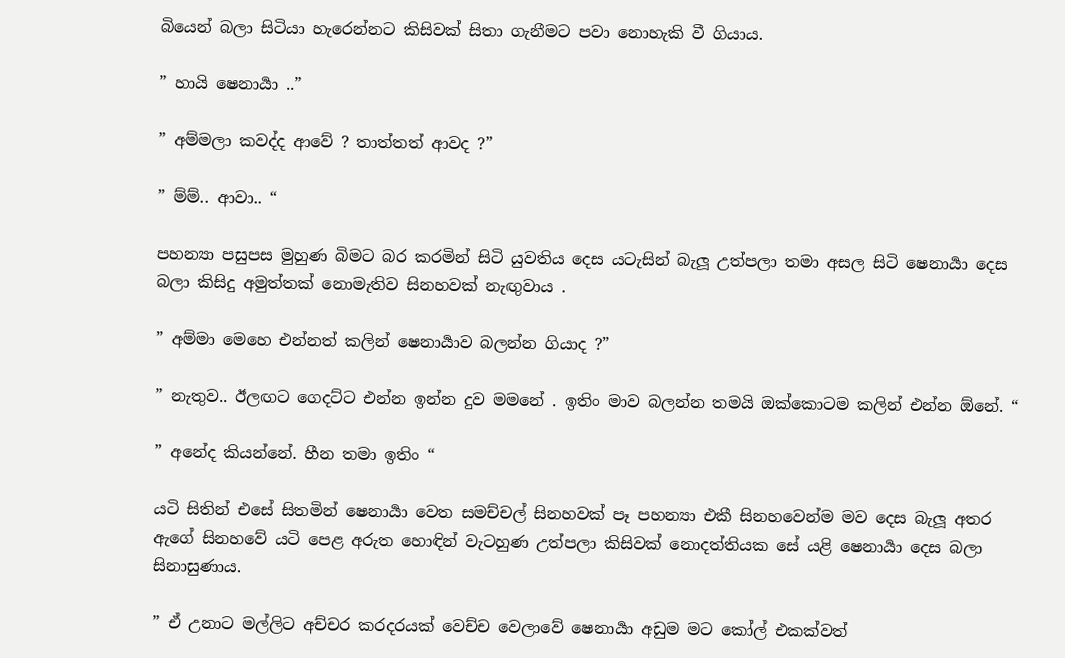බියෙන් බලා සිටියා හැරෙන්නට කිසිවක් සිතා ගැනීමට පවා නොහැකි වී ගියාය.

” හායි ෂෙනාර්‍යා ..”

” අම්මලා කවද්ද ආවේ ? තාත්තත් ආවද ?”

” ම්ම්.. ආවා.. “

පහන්‍යා පසුපස මුහුණ බිමට බර කරමින් සිටි යුවතිය දෙස යටැසින් බැලූ උත්පලා තමා අසල සිටි ෂෙනාර්‍යා දෙස බලා කිසිදු අමුත්තක් නොමැතිව සිනහවක් නැඟුවාය .

” අම්මා මෙහෙ එන්නත් කලින් ෂෙනාර්‍යාව බලන්න ගියාද ?”

” නැතුව.. ඊලඟට ගෙදට්‍ට එන්න ඉන්න දුව මමනේ . ඉතිං මාව බලන්න තමයි ඔක්කොටම කලින් එන්න ඕනේ. “

” අනේද කියන්නේ. හීන තමා ඉතිං “

යටි සිතින් එසේ සිතමින් ෂෙනාර්‍යා වෙත සමච්චල් සිනහවක් පෑ පහන්‍යා එකී සිනහවෙන්ම මව දෙස බැලූ අතර ඇගේ සිනහවේ යටි පෙළ අරුත හොඳින් වැටහුණ උත්පලා කිසිවක් නොදත්තියක සේ යළි ෂෙනාර්‍යා දෙස බලා සිනාසුණාය.

” ඒ උනාට මල්ලිට අච්චර කරදරයක් වෙච්ච වෙලාවේ ෂෙනාර්‍යා අඩුම මට කෝල් එකක්වත්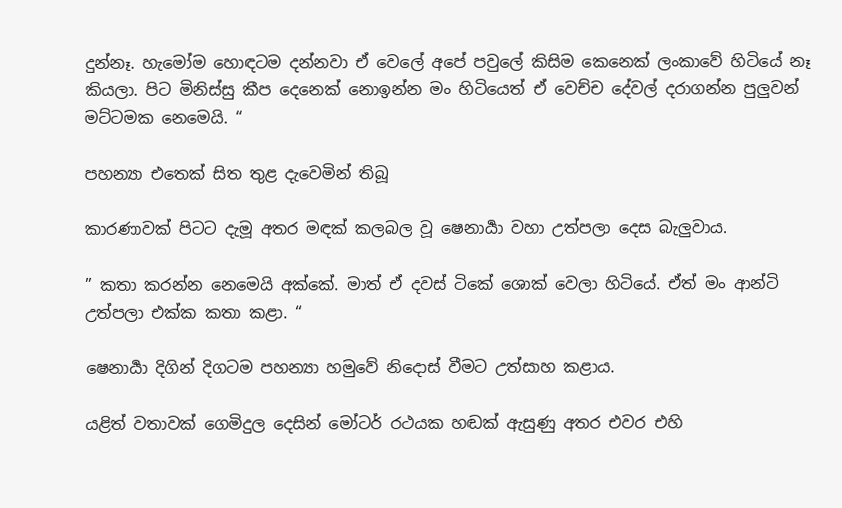දුන්නෑ. හැමෝම හොඳටම දන්නවා ඒ වෙලේ අපේ පවුලේ කිසිම කෙනෙක් ලංකාවේ හිටියේ නෑ කියලා. පිට මිනිස්සු කීප දෙනෙක් නොඉන්න මං හිටියෙත් ඒ වෙච්ච දේවල් දරාගන්න පුලුවන් මට්ටමක නෙමෙයි. “

පහන්‍යා එතෙක් සිත තුළ දැවෙමින් තිබූ

කාරණාවක් පිටට දැමූ අතර මඳක් කලබල වූ ෂෙනාර්‍යා වහා උත්පලා දෙස බැලුවාය.

” කතා කරන්න නෙමෙයි අක්කේ. මාත් ඒ දවස් ටිකේ ශොක් වෙලා හිටියේ. ඒත් මං ආන්ටි උත්පලා එක්ක කතා කළා. “

ෂෙනාර්‍යා දිගින් දිගටම පහන්‍යා හමුවේ නිදොස් වීමට උත්සාහ කළාය.

යළිත් වතාවක් ගෙමිදුල දෙසින් මෝටර් රථයක හඬක් ඇසුණු අතර එවර එහි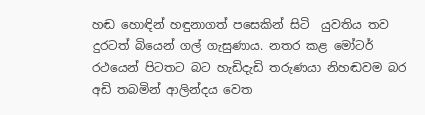හඬ හොඳින් හඳුනාගත් පසෙකින් සිටි  යුවතිය තව දුරටත් බියෙන් ගල් ගැසුණාය. නතර කළ මෝටර් රථයෙන් පිටතට බට හැඩිදැඩි තරුණයා නිහඬවම බර අඩි තබමින් ආලින්දය වෙත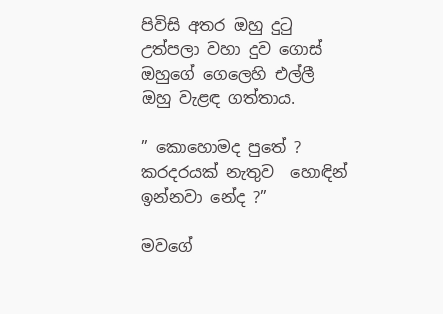පිවිසි අතර ඔහු දුටු උත්පලා වහා දුව ගොස් ඔහුගේ ගෙලෙහි එල්ලී ඔහු වැළඳ ගත්තාය.

” කොහොමද පුතේ ? කරදරයක් නැතුව  හොඳින් ඉන්නවා නේද ?”

මවගේ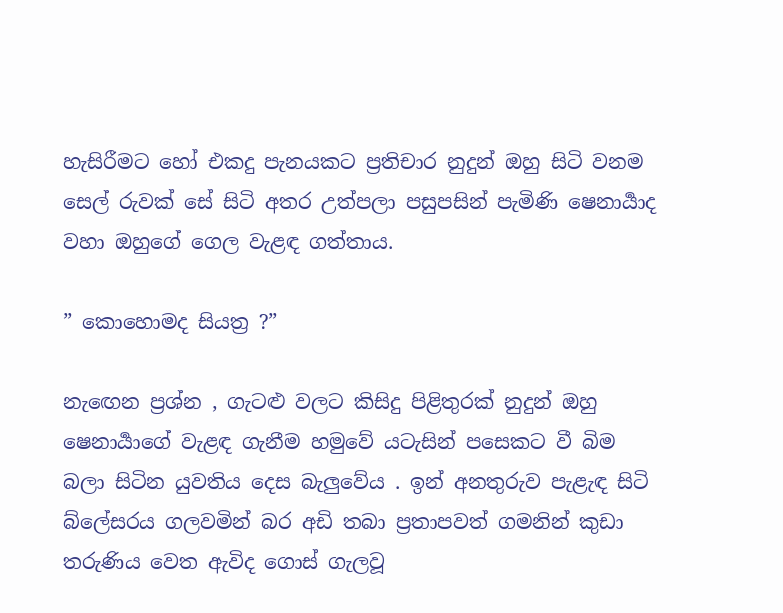හැසිරීමට හෝ එකදු පැනයකට ප්‍රතිචාර නුදුන් ඔහු සිටි වනම සෙල් රුවක් සේ සිටි අතර උත්පලා පසුපසින් පැමිණි ෂෙනාර්‍යාද වහා ඔහුගේ ගෙල වැළඳ ගත්තාය.

” කොහොමද සියත්‍ර ?”

නැඟෙන ප්‍රශ්න , ගැටළු වලට කිසිදු පිළිතුරක් නුදුන් ඔහු ෂෙනාර්‍යාගේ වැළඳ ගැනීම හමුවේ යටැසින් පසෙකට වී බිම බලා සිටින යුවතිය දෙස බැලුවේය . ඉන් අනතුරුව පැළැඳ සිටි බ්ලේසරය ගලවමින් බර අඩි තබා ප්‍රතාපවත් ගමනින් කුඩා තරුණිය වෙත ඇවිද ගොස් ගැලවූ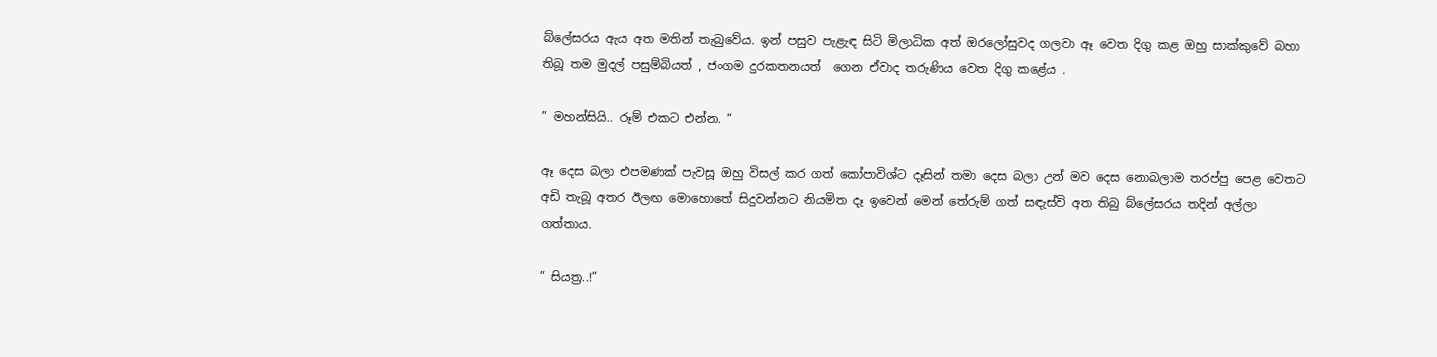බ්ලේසරය ඇය අත මතින් තැබුවේය. ඉන් පසුව පැළැඳ සිටි මිලාධික අත් ඔරලෝසුවද ගලවා ඈ වෙත දිගු කළ ඔහු සාක්කුවේ බහා තිබූ තම මුදල් පසුම්බියත් , ජංගම දුරකතනයත්  ගෙන ඒවාද තරුණිය වෙත දිගු කළේය .

” මහන්සියි.. රූම් එකට එන්න. “

ඈ දෙස බලා එපමණක් පැවසූ ඔහු විසල් කර ගත් කෝපාවිශ්ට දෑසින් තමා දෙස බලා උන් මව දෙස නොබලාම තරප්පු පෙළ වෙතට අඩි තැබූ අතර ඊලඟ මොහොතේ සිදුවන්නට නියමිත දෑ ඉවෙන් මෙන් තේරුම් ගත් සඳැස්වි අත තිබු බ්ලේසරය තදින් අල්ලා ගත්තාය.

” සියත්‍ර..!”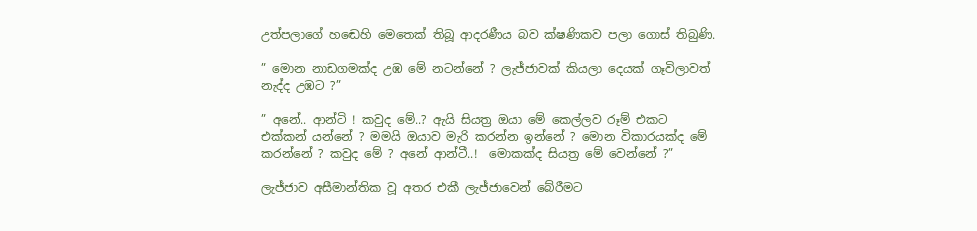උත්පලාගේ හඬෙහි මෙතෙක් තිබූ ආදරණීය බව ක්ෂණිකව පලා ගොස් තිබුණි.

” මොන නාඩගමක්ද උඹ මේ නටන්නේ ? ලැජ්ජාවක් කියලා දෙයක් ගෑවිලාවත් නැද්ද උඹට ?”

” අනේ.. ආන්ටි ! කවුද මේ..? ඇයි සියත්‍ර ඔයා මේ කෙල්ලව රූම් එකට එක්කන් යන්නේ ? මමයි ඔයාව මැරි කරන්න ඉන්නේ ? මොන විකාරයක්ද මේ කරන්නේ ? කවුද මේ ? අනේ ආන්ටී..!  මොකක්ද සියත්‍ර මේ වෙන්නේ ?”

ලැජ්ජාව අසීමාන්තික වූ අතර එකී ලැජ්ජාවෙන් බේරීමට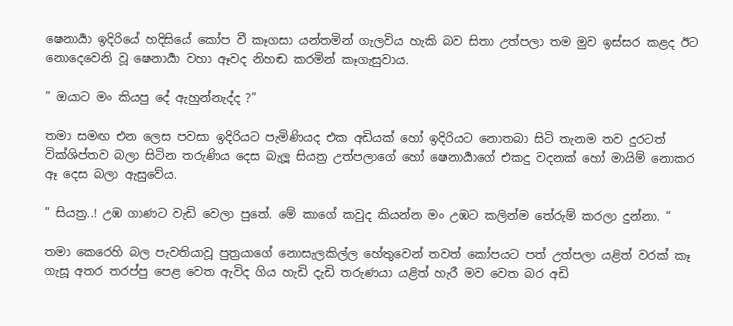ෂෙනාර්‍යා ඉදිරියේ හදිසියේ කෝප වී කෑගසා යන්තමින් ගැලවිය හැකි බව සිතා උත්පලා තම මුව ඉස්සර කළද ඊට නොදෙවෙනි වූ ෂෙනාර්‍යා වහා ඈවද නිහඬ කරමින් කෑගැසුවාය.

” ඔයාට මං කියපු දේ ඇහුන්නැද්ද ?”

තමා සමඟ එන ලෙස පවසා ඉදිරියට පැමිණියද එක අඩියක් හෝ ඉදිරියට නොතබා සිටි තැනම තව දුරටත් වික්ශිප්තව බලා සිටින තරුණිය දෙස බැලූ සියත්‍ර උත්පලාගේ හෝ ෂෙනාර්‍යාගේ එකදු වදනක් හෝ මායිම් නොකර ඈ දෙස බලා ඇසුවේය.

” සියත්‍ර..! උඹ ගාණට වැඩි වෙලා පුතේ. මේ කාගේ කවුද කියන්න මං උඹට කලින්ම තේරුම් කරලා දුන්නා. “

තමා කෙරෙහි බල පැවතියාවූ පුත්‍රයාගේ නොසැලකිල්ල හේතුවෙන් තවත් කෝපයට පත් උත්පලා යළිත් වරක් කෑ ගැසූ අතර තරප්පු පෙළ වෙත ඇවිද ගිය හැඩි දැඩි තරුණයා යළිත් හැරී මව වෙත බර අඩි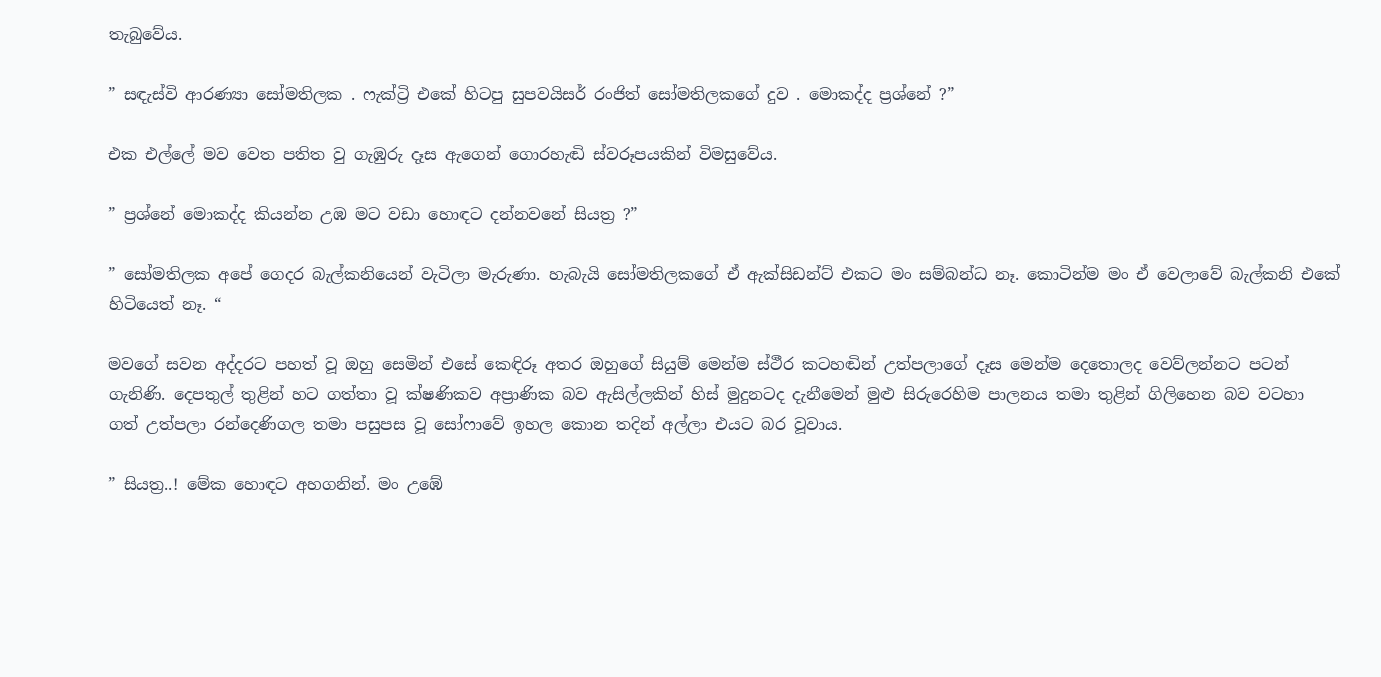තැබුවේය.

” සඳැස්වි ආරණ්‍යා සෝමතිලක . ෆැක්ට්‍රි එකේ හිටපු සුපවයිසර් රංජිත් සෝමතිලකගේ දුව . මොකද්ද ප්‍රශ්නේ ?”

එක එල්ලේ මව වෙත පතිත වු ගැඹුරු දෑස ඇගෙන් ගොරහැඬි ස්වරූපයකින් විමසුවේය.

” ප්‍රශ්නේ මොකද්ද කියන්න උඹ මට වඩා හොඳට දන්නවනේ සියත්‍ර ?”

” සෝමතිලක අපේ ගෙදර බැල්කනියෙන් වැටිලා මැරුණා. හැබැයි සෝමතිලකගේ ඒ ඇක්සිඩන්ට් එකට මං සම්බන්ධ නෑ. කොටින්ම මං ඒ වෙලාවේ බැල්කනි එකේ හිටියෙත් නෑ. “

මවගේ සවන අද්දරට පහත් වූ ඔහු සෙමින් එසේ කෙඳිරූ අතර ඔහුගේ සියුම් මෙන්ම ස්ථීර කටහඬින් උත්පලාගේ දෑස මෙන්ම දෙතොලද වෙව්ලන්නට පටන් ගැනිණි. දෙපතුල් තුළින් හට ගත්තා වූ ක්ෂණිකව අප්‍රාණික බව ඇසිල්ලකින් හිස් මුදුනටද දැනීමෙන් මුළු සිරුරෙහිම පාලනය තමා තුළින් ගිලිහෙන බව වටහා ගත් උත්පලා රන්දෙණිගල තමා පසුපස වූ සෝෆාවේ ඉහල කොන තදින් අල්ලා එයට බර වූවාය.

” සියත්‍ර..! මේක හොඳට අහගනින්. මං උඹේ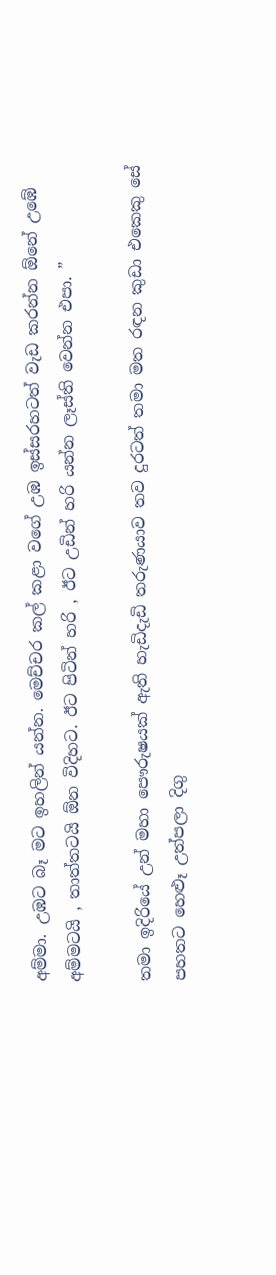අම්මා. උඹට බෑ මට ඉහලින් යන්න. මෙච්චර කල් කළා වගේ උඹ ඉස්සරහටත් වැඩ කරන්න ඕනේ උඹේ අම්මටයි , තාත්‍තටයි ඕන විදිහට. ඊට පිටින් හරි , ඊට උඩින් හරි යන්න ලෑස්ති වෙන්න එපා. ”

තමා ඉදිරියේ උන් මහා පෞරුෂයක් ඇති හැඩිදැඩි තරුණයාව තව දුරටත් තමා මත රඳන කුඩා එකෙකු සේ පහතට හෙළූ උත්පලා දිගු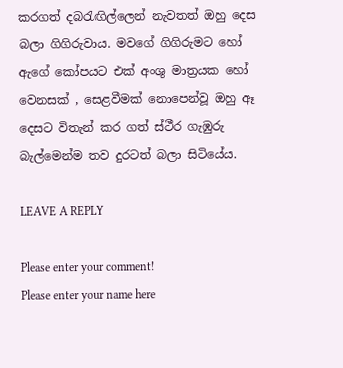කරගත් දබරැඟිල්ලෙන් නැවතත් ඔහු දෙස බලා ගිගිරුවාය. මවගේ ගිගිරුමට හෝ ඇගේ කෝපයට එක් අංශු මාත්‍රයක හෝ වෙනසක් , සෙළවීමක් නොපෙන්වූ ඔහු ඈ දෙසට විතැන් කර ගත් ස්ථීර ගැඹුරු බැල්මෙන්ම තව දුරටත් බලා සිටියේය.

LEAVE A REPLY

Please enter your comment!
Please enter your name here